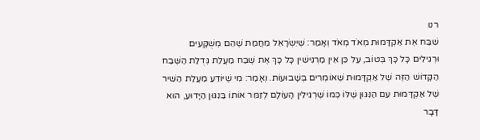רנו
שִׁבַּח אֶת אַקְדָּמוּת מְאֹד מְאֹד וְאָמַר: שֶׁיִּשְׂרָאֵל מֵחֲמַת שֶׁהֵם מְשֻׁקָּעִים וּרְגִילִים כָּל כָּךְ בְּטוֹב, עַל כֵּן אֵין מַרְגִּישִׁין כָּל כָּךְ אֶת שֶׁבַח מַעֲלַת גְּדֻלַּת הַשֶּׁבַח הַקָּדוֹשׁ הַזֶּה שֶׁל אַקְדָּמוּת שֶׁאוֹמְרִים בְּשָׁבוּעוֹת. וְאָמַר: מִי שֶׁיּוֹדֵעַ מַעֲלַת הַשִּׁיר שֶׁל אַקְדָּמוּת עִם הַנִּגּוּן שֶׁלּוֹ כְּמוֹ שֶׁרְגִילִין הָעוֹלָם לְזַמֵּר אוֹתוֹ בַּנִגּוּן הַיָּדוּעַ, הוּא דָּבָר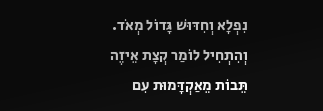נִפְלָא וְחִדּוּשׁ גָּדוֹל מְאֹד. וְהִתְחִיל לוֹמַר קְצָת אֵיזֶה תֵּבוֹת מֵאַקְדָּמוּת עִם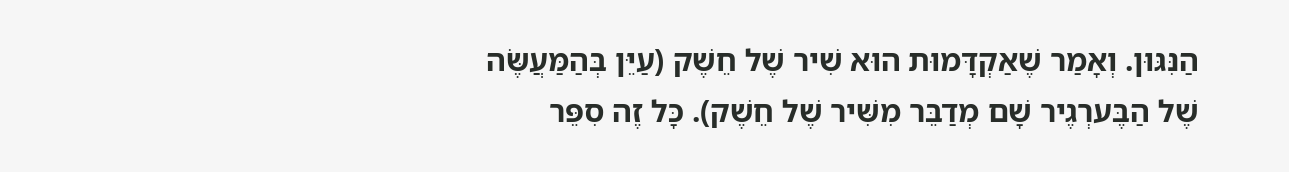הַנִּגּוּן. וְאָמַר שֶׁאַקְדָּמוּת הוּא שִׁיר שֶׁל חֵשֶׁק (עַיֵּן בְּהַמַּעֲשֶּׂה שֶׁל הַבֶּערְגֶיר שָׁם מְדַבֵּר מִשִּׁיר שֶׁל חֵשֶׁק). כָּל זֶה סִפֵּר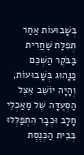בְּשָׁבוּעוֹת אַחַר תְּפִלַּת שַׁחֲרִית בַּבֹּקֶר הַשְׁכֵּם כַּנָּהוּג בְּשָׁבוּעוֹת, וְהָיָה יוֹשֵׁב אֵצֶל הַסְּעֻדָּה שֶׁל מַאַכְלֵי חָלָב וּכְבָר הִתְפַּלְּלוּ בְּבֵית הַכְּנֶסֶת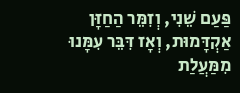פַּעַם שֵׁנִי, וְזִמֵּר הַחַזָּן אַקְדָּמוּת, וְאָז דִּבֵּר עִמָּנוּ מִמַּעֲלַת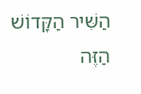הַשִּׁיר הַקָּדוֹשׁ הַזֶּה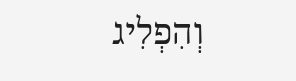וְהִפְלִיג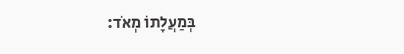בְּמַעֲלָתוֹ מְאֹד: